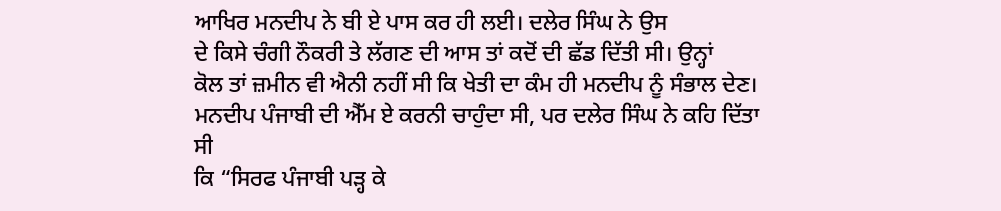ਆਖਿਰ ਮਨਦੀਪ ਨੇ ਬੀ ਏ ਪਾਸ ਕਰ ਹੀ ਲਈ। ਦਲੇਰ ਸਿੰਘ ਨੇ ਉਸ
ਦੇ ਕਿਸੇ ਚੰਗੀ ਨੌਕਰੀ ਤੇ ਲੱਗਣ ਦੀ ਆਸ ਤਾਂ ਕਦੋਂ ਦੀ ਛੱਡ ਦਿੱਤੀ ਸੀ। ਉਨ੍ਹਾਂ
ਕੋਲ ਤਾਂ ਜ਼ਮੀਨ ਵੀ ਐਨੀ ਨਹੀਂ ਸੀ ਕਿ ਖੇਤੀ ਦਾ ਕੰਮ ਹੀ ਮਨਦੀਪ ਨੂੰ ਸੰਭਾਲ ਦੇਣ।
ਮਨਦੀਪ ਪੰਜਾਬੀ ਦੀ ਐੱਮ ਏ ਕਰਨੀ ਚਾਹੁੰਦਾ ਸੀ, ਪਰ ਦਲੇਰ ਸਿੰਘ ਨੇ ਕਹਿ ਦਿੱਤਾ ਸੀ
ਕਿ “ਸਿਰਫ ਪੰਜਾਬੀ ਪੜ੍ਹ ਕੇ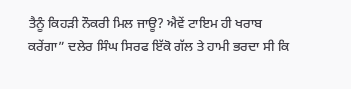ਤੈਨੂੰ ਕਿਹੜੀ ਨੌਕਰੀ ਮਿਲ ਜਾਊ? ਐਵੇਂ ਟਾਇਮ ਹੀ ਖਰਾਬ
ਕਰੇਂਗਾ” ਦਲੇਰ ਸਿੰਘ ਸਿਰਫ ਇੱਕੋ ਗੱਲ ਤੇ ਹਾਮੀ ਭਰਦਾ ਸੀ ਕਿ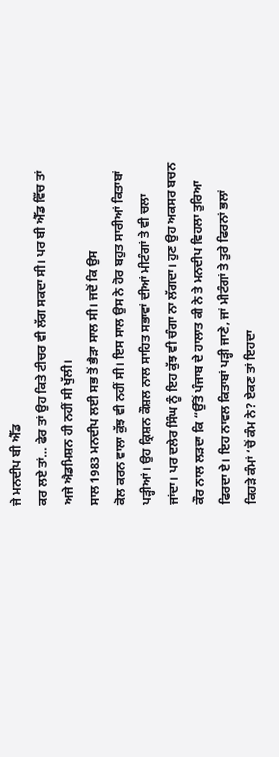ਜੇ ਮਨਦੀਪ ਬੀ ਐੱਡ
ਕਰ ਲਏ ਤਾਂ… ਫੇਰ ਤਾਂ ਉਹ ਕਿਤੇ ਟੀਚਰ ਵੀ ਲੱਗ ਸਕਦਾ ਸੀ। ਪਰ ਬੀ ਐੱਡ ਵਿੱਚ ਤਾਂ
ਅਜੇ ਐਡਮਿਸ਼ਨ ਹੀ ਨਹੀਂ ਸੀ ਖੁੱਲੀ।
ਸਾਲ 1983 ਮਨਦੀਪ ਲਈ ਸਭ ਤੋਂ ਭੈੜਾ ਸਾਲ ਸੀ। ਜਦੋਂ ਕਿ ਉਸ
ਕੋਲ ਕਰਨ ਵਾਲਾ ਕੁੱਝ ਵੀ ਨਹੀਂ ਸੀ। ਇਸ ਸਾਲ ਉਸ ਨੇ ਹੋਰ ਬਹੁਤ ਸਾਰੀਆਂ ਕਿਤਾਬਾਂ
ਪੜ੍ਹੀਆਂ। ਉਹ ਕ੍ਰਿਸ਼ਨ ਕੌਸ਼ਲ ਨਾਲ ਸਾਹਿਤ ਸਭਾਵਾਂ ਦੀਆਂ ਮੀਟੰਗਾਂ ਤੇ ਵੀ ਚਲਾ
ਜਾਂਦਾ। ਪਰ ਦਲੇਰ ਸਿੰਘ ਨੂੰ ਇਹ ਕੁੱਝ ਵੀ ਚੰਗਾ ਨਾ ਲੱਗਦਾ। ਹੁਣ ਉਹ ਅਕਸਰ ਬਚਨ
ਕੌਰ ਨਾਲ ਲੜਦਾ ਕਿ “ਉੱਤੋਂ ਪੰਜਾਬ ਦੇ ਹਾਲਾਤ ਕੀ ਨੇ ਤੇ ਮਨਦੀਪ ਵਿਹਲਾ ਤੁਰਿਆ
ਫਿਰਦਾ ਏ। ਇਹ ਨਾਵਲ ਕਿਤਾਬਾਂ ਪੜ੍ਹੀ ਜਾਣੇ, ਜਾਂ ਮੀਟੰਗਾਂ ਤੇ ਤੁਰੇ ਫਿਰਨਾਂ ਭਲਾਂ
ਕਿਹੜੇ ਕੰਮਾਂ ‘ਚੋਂ ਕੰਮ ਨੇ? ਏਕਣ ਤਾਂ ਇਹਦਾ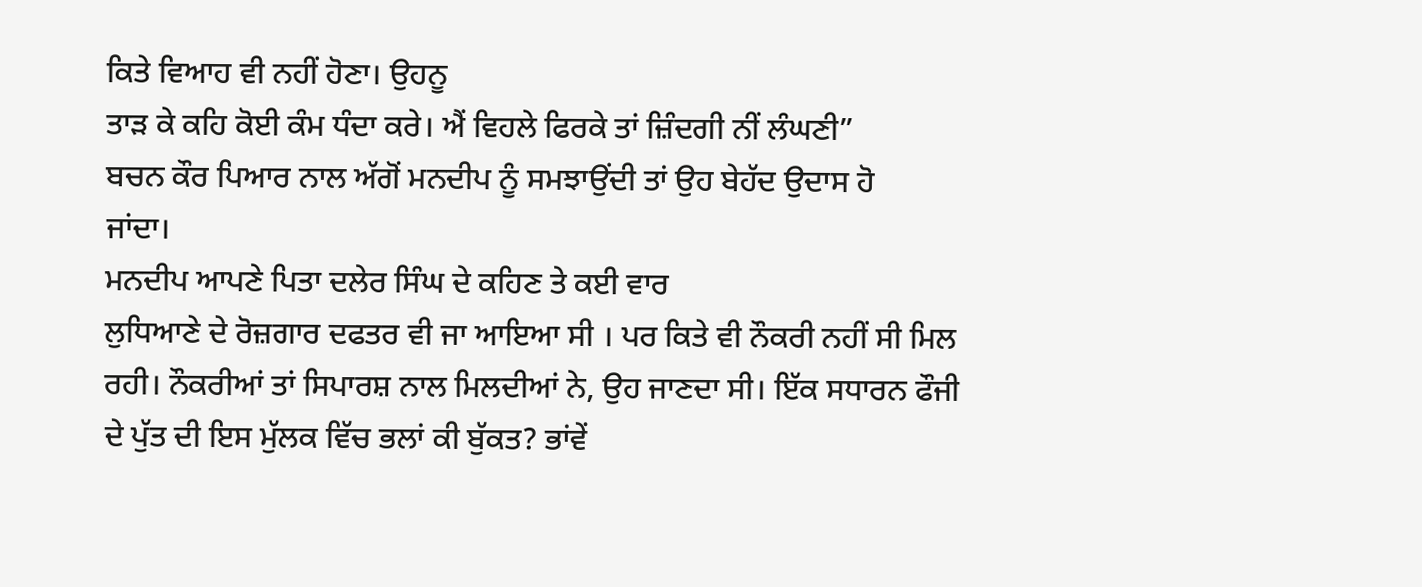ਕਿਤੇ ਵਿਆਹ ਵੀ ਨਹੀਂ ਹੋਣਾ। ਉਹਨੂ
ਤਾੜ ਕੇ ਕਹਿ ਕੋਈ ਕੰਮ ਧੰਦਾ ਕਰੇ। ਐਂ ਵਿਹਲੇ ਫਿਰਕੇ ਤਾਂ ਜ਼ਿੰਦਗੀ ਨੀਂ ਲੰਘਣੀ”
ਬਚਨ ਕੌਰ ਪਿਆਰ ਨਾਲ ਅੱਗੋਂ ਮਨਦੀਪ ਨੂੰ ਸਮਝਾਉਂਦੀ ਤਾਂ ਉਹ ਬੇਹੱਦ ਉਦਾਸ ਹੋ
ਜਾਂਦਾ।
ਮਨਦੀਪ ਆਪਣੇ ਪਿਤਾ ਦਲੇਰ ਸਿੰਘ ਦੇ ਕਹਿਣ ਤੇ ਕਈ ਵਾਰ
ਲੁਧਿਆਣੇ ਦੇ ਰੋਜ਼ਗਾਰ ਦਫਤਰ ਵੀ ਜਾ ਆਇਆ ਸੀ । ਪਰ ਕਿਤੇ ਵੀ ਨੌਕਰੀ ਨਹੀਂ ਸੀ ਮਿਲ
ਰਹੀ। ਨੌਕਰੀਆਂ ਤਾਂ ਸਿਪਾਰਸ਼ ਨਾਲ ਮਿਲਦੀਆਂ ਨੇ, ਉਹ ਜਾਣਦਾ ਸੀ। ਇੱਕ ਸਧਾਰਨ ਫੌਜੀ
ਦੇ ਪੁੱਤ ਦੀ ਇਸ ਮੁੱਲਕ ਵਿੱਚ ਭਲਾਂ ਕੀ ਬੁੱਕਤ? ਭਾਂਵੇਂ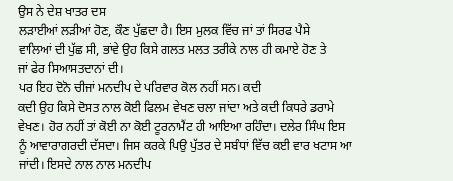ਉਸ ਨੇ ਦੇਸ਼ ਖਾਤਰ ਦਸ
ਲੜਾਈਆਂ ਲੜੀਆਂ ਹੋਣ, ਕੌਣ ਪੁੱਛਦਾ ਹੈ। ਇਸ ਮੁਲਕ ਵਿੱਚ ਜਾਂ ਤਾਂ ਸਿਰਫ ਪੈਸੇ
ਵਾਲਿਆਂ ਦੀ ਪੁੱਛ ਸੀ, ਭਾਂਵੇ ਉਹ ਕਿਸੇ ਗਲਤ ਮਲਤ ਤਰੀਕੇ ਨਾਲ ਹੀ ਕਮਾਏ ਹੋਣ ਤੇ
ਜਾਂ ਫੇਰ ਸਿਆਸਤਦਾਨਾਂ ਦੀ।
ਪਰ ਇਹ ਦੋਨੋ ਚੀਜਾਂ ਮਨਦੀਪ ਦੇ ਪਰਿਵਾਰ ਕੋਲ ਨਹੀਂ ਸਨ। ਕਦੀ
ਕਦੀ ਉਹ ਕਿਸੇ ਦੋਸਤ ਨਾਲ ਕੋਈ ਫਿਲਮ ਵੇਖਣ ਚਲਾ ਜਾਂਦਾ ਅਤੇ ਕਦੀ ਕਿਧਰੇ ਡਰਾਮੇ
ਵੇਖਣ। ਹੋਰ ਨਹੀਂ ਤਾਂ ਕੋਈ ਨਾ ਕੋਈ ਟੂਰਨਾਮੈਂਟ ਹੀ ਆਇਆ ਰਹਿੰਦਾ। ਦਲੇਰ ਸਿੰਘ ਇਸ
ਨੂੰ ਆਵਾਰਾਗਰਦੀ ਦੱਸਦਾ। ਜਿਸ ਕਰਕੇ ਪਿਉ ਪੁੱਤਰ ਦੇ ਸਬੰਧਾਂ ਵਿੱਚ ਕਈ ਵਾਰ ਖਟਾਸ ਆ
ਜਾਂਦੀ। ਇਸਦੇ ਨਾਲ ਨਾਲ ਮਨਦੀਪ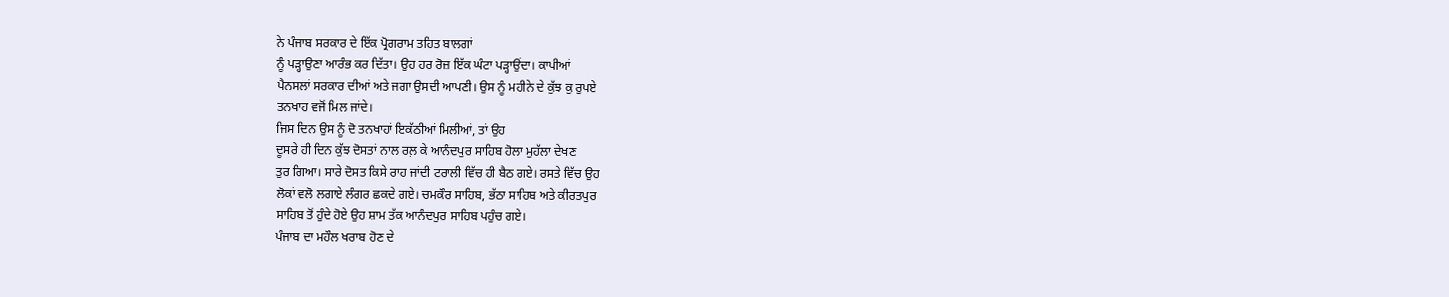ਨੇ ਪੰਜਾਬ ਸਰਕਾਰ ਦੇ ਇੱਕ ਪ੍ਰੋਗਰਾਮ ਤਹਿਤ ਬਾਲਗਾਂ
ਨੂੰ ਪੜ੍ਹਾਉਣਾ ਆਰੰਭ ਕਰ ਦਿੱਤਾ। ਉਹ ਹਰ ਰੋਜ਼ ਇੱਕ ਘੰਟਾ ਪੜ੍ਹਾਉਂਦਾ। ਕਾਪੀਆਂ
ਪੈਨਸਲਾਂ ਸਰਕਾਰ ਦੀਆਂ ਅਤੇ ਜਗਾ ਉਸਦੀ ਆਪਣੀ। ਉਸ ਨੂੰ ਮਹੀਨੇ ਦੇ ਕੁੱਝ ਕੁ ਰੁਪਏ
ਤਨਖਾਹ ਵਜੋਂ ਮਿਲ ਜਾਂਦੇ।
ਜਿਸ ਦਿਨ ਉਸ ਨੂੰ ਦੋ ਤਨਖਾਹਾਂ ਇਕੱਠੀਆਂ ਮਿਲੀਆਂ, ਤਾਂ ਉਹ
ਦੂਸਰੇ ਹੀ ਦਿਨ ਕੁੱਝ ਦੋਸਤਾਂ ਨਾਲ ਰਲ਼ ਕੇ ਆਨੰਦਪੁਰ ਸਾਹਿਬ ਹੋਲਾ ਮੁਹੱਲਾ ਦੇਖਣ
ਤੁਰ ਗਿਆ। ਸਾਰੇ ਦੋਸਤ ਕਿਸੇ ਰਾਹ ਜਾਂਦੀ ਟਰਾਲੀ ਵਿੱਚ ਹੀ ਬੈਠ ਗਏ। ਰਸਤੇ ਵਿੱਚ ਉਹ
ਲੋਕਾਂ ਵਲੋ ਲਗਾਏ ਲੰਗਰ ਛਕਦੇ ਗਏ। ਚਮਕੌਰ ਸਾਹਿਬ, ਭੱਠਾ ਸਾਹਿਬ ਅਤੇ ਕੀਰਤਪੁਰ
ਸਾਹਿਬ ਤੋਂ ਹੁੰਦੇ ਹੋਏ ਉਹ ਸ਼ਾਮ ਤੱਕ ਆਨੰਦਪੁਰ ਸਾਹਿਬ ਪਹੁੰਚ ਗਏ।
ਪੰਜਾਬ ਦਾ ਮਹੌਲ ਖਰਾਬ ਹੋਣ ਦੇ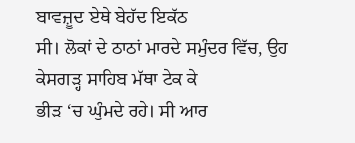ਬਾਵਜ਼ੂਦ ਏਥੇ ਬੇਹੱਦ ਇਕੱਠ
ਸੀ। ਲੋਕਾਂ ਦੇ ਠਾਠਾਂ ਮਾਰਦੇ ਸਮੁੰਦਰ ਵਿੱਚ, ਉਹ ਕੇਸਗੜ੍ਹ ਸਾਹਿਬ ਮੱਥਾ ਟੇਕ ਕੇ
ਭੀੜ ‘ਚ ਘੁੰਮਦੇ ਰਹੇ। ਸੀ ਆਰ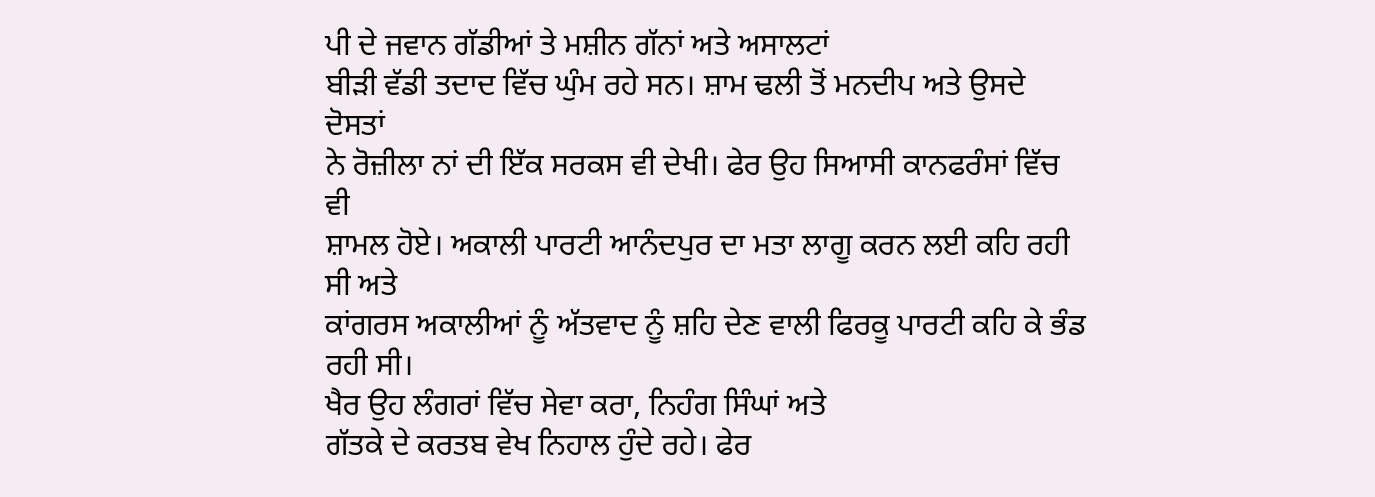ਪੀ ਦੇ ਜਵਾਨ ਗੱਡੀਆਂ ਤੇ ਮਸ਼ੀਨ ਗੱਨਾਂ ਅਤੇ ਅਸਾਲਟਾਂ
ਬੀੜੀ ਵੱਡੀ ਤਦਾਦ ਵਿੱਚ ਘੁੰਮ ਰਹੇ ਸਨ। ਸ਼ਾਮ ਢਲੀ ਤੋਂ ਮਨਦੀਪ ਅਤੇ ਉਸਦੇ ਦੋਸਤਾਂ
ਨੇ ਰੋਜ਼ੀਲਾ ਨਾਂ ਦੀ ਇੱਕ ਸਰਕਸ ਵੀ ਦੇਖੀ। ਫੇਰ ਉਹ ਸਿਆਸੀ ਕਾਨਫਰੰਸਾਂ ਵਿੱਚ ਵੀ
ਸ਼ਾਮਲ ਹੋਏ। ਅਕਾਲੀ ਪਾਰਟੀ ਆਨੰਦਪੁਰ ਦਾ ਮਤਾ ਲਾਗੂ ਕਰਨ ਲਈ ਕਹਿ ਰਹੀ ਸੀ ਅਤੇ
ਕਾਂਗਰਸ ਅਕਾਲੀਆਂ ਨੂੰ ਅੱਤਵਾਦ ਨੂੰ ਸ਼ਹਿ ਦੇਣ ਵਾਲੀ ਫਿਰਕੂ ਪਾਰਟੀ ਕਹਿ ਕੇ ਭੰਡ
ਰਹੀ ਸੀ।
ਖੈਰ ਉਹ ਲੰਗਰਾਂ ਵਿੱਚ ਸੇਵਾ ਕਰਾ, ਨਿਹੰਗ ਸਿੰਘਾਂ ਅਤੇ
ਗੱਤਕੇ ਦੇ ਕਰਤਬ ਵੇਖ ਨਿਹਾਲ ਹੁੰਦੇ ਰਹੇ। ਫੇਰ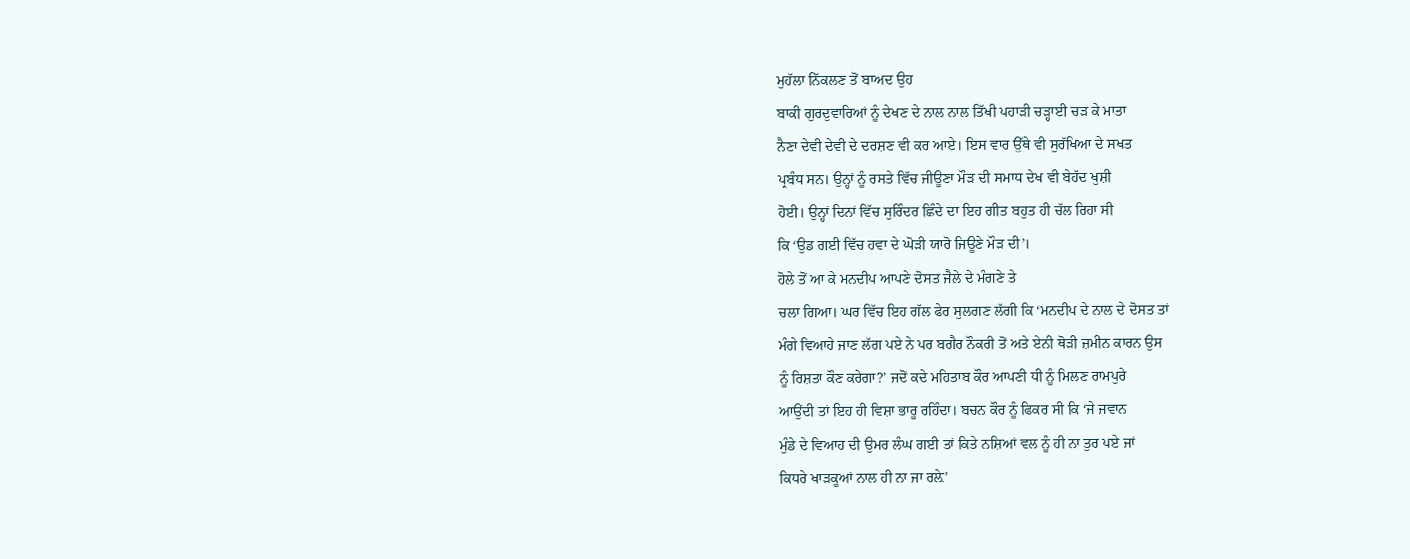ਮੁਹੱਲਾ ਨਿੱਕਲਣ ਤੋਂ ਬਾਅਦ ਉਹ
ਬਾਕੀ ਗੁਰਦੁਵਾਰਿਆਂ ਨੂੰ ਦੇਖਣ ਦੇ ਨਾਲ ਨਾਲ ਤਿੱਖੀ ਪਹਾੜੀ ਚੜ੍ਹਾਈ ਚੜ ਕੇ ਮਾਤਾ
ਨੈਣਾ ਦੇਵੀ ਦੇਵੀ ਦੇ ਦਰਸ਼ਣ ਵੀ ਕਰ ਆਏ। ਇਸ ਵਾਰ ਉੱਥੇ ਵੀ ਸੁਰੱਖਿਆ ਦੇ ਸਖਤ
ਪ੍ਰਬੰਧ ਸਨ। ਉਨ੍ਹਾਂ ਨੂੰ ਰਸਤੇ ਵਿੱਚ ਜੀਊਣਾ ਮੌੜ ਦੀ ਸਮਾਧ ਦੇਖ ਵੀ ਬੇਹੱਦ ਖੁਸ਼ੀ
ਹੋਈ। ਉਨ੍ਹਾਂ ਦਿਨਾਂ ਵਿੱਚ ਸੁਰਿੰਦਰ ਛਿੰਦੇ ਦਾ ਇਹ ਗੀਤ ਬਹੁਤ ਹੀ ਚੱਲ ਰਿਹਾ ਸੀ
ਕਿ ‘ਉਡ ਗਈ ਵਿੱਚ ਹਵਾ ਦੇ ਘੋੜੀ ਯਾਰੋ ਜਿਊਣੇ ਮੌੜ ਦੀ’।
ਹੋਲੇ ਤੋਂ ਆ ਕੇ ਮਨਦੀਪ ਆਪਣੇ ਦੋਸਤ ਜੈਲੇ ਦੇ ਮੰਗਣੇ ਤੇ
ਚਲਾ ਗਿਆ। ਘਰ ਵਿੱਚ ਇਹ ਗੱਲ ਫੇਰ ਸੁਲਗਣ ਲੱਗੀ ਕਿ ‘ਮਨਦੀਪ ਦੇ ਨਾਲ ਦੇ ਦੋਸਤ ਤਾਂ
ਮੰਗੇ ਵਿਆਹੇ ਜਾਣ ਲੱਗ ਪਏ ਨੇ ਪਰ ਬਗੈਰ ਨੌਕਰੀ ਤੋਂ ਅਤੇ ਏਨੀ ਥੋੜੀ ਜ਼ਮੀਨ ਕਾਰਨ ਉਸ
ਨੂੰ ਰਿਸ਼ਤਾ ਕੌਣ ਕਰੇਗਾ?’ ਜਦੋਂ ਕਦੇ ਮਹਿਤਾਬ ਕੌਰ ਆਪਣੀ ਧੀ ਨੂੰ ਮਿਲਣ ਰਾਮਪੁਰੇ
ਆਉਂਦੀ ਤਾਂ ਇਹ ਹੀ ਵਿਸ਼ਾ ਭਾਰੂ ਰਹਿੰਦਾ। ਬਚਨ ਕੌਰ ਨੂੰ ਫਿਕਰ ਸੀ ਕਿ ‘ਜੇ ਜਵਾਨ
ਮੁੰਡੇ ਦੇ ਵਿਆਹ ਦੀ ਉਮਰ ਲੰਘ ਗਈ ਤਾਂ ਕਿਤੇ ਨਸ਼ਿਆਂ ਵਲ ਨੂੰ ਹੀ ਨਾ ਤੁਰ ਪਏ ਜਾਂ
ਕਿਧਰੇ ਖਾੜਕੂਆਂ ਨਾਲ ਹੀ ਨਾ ਜਾ ਰਲ਼ੇ’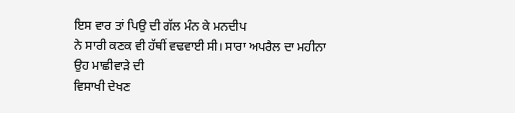ਇਸ ਵਾਰ ਤਾਂ ਪਿਉ ਦੀ ਗੱਲ ਮੰਨ ਕੇ ਮਨਦੀਪ
ਨੇ ਸਾਰੀ ਕਣਕ ਵੀ ਹੱਥੀਂ ਵਢਵਾਈ ਸੀ। ਸਾਰਾ ਅਪਰੈਲ ਦਾ ਮਹੀਨਾ ਉਹ ਮਾਛੀਵਾੜੇ ਦੀ
ਵਿਸਾਖੀ ਦੇਖਣ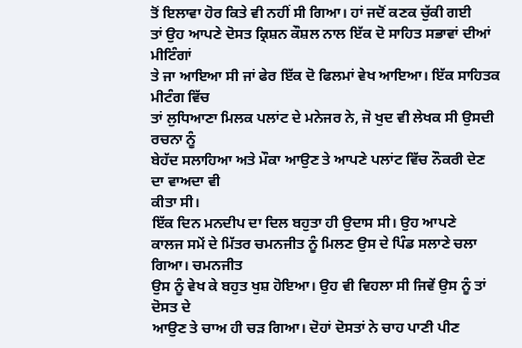ਤੋਂ ਇਲਾਵਾ ਹੋਰ ਕਿਤੇ ਵੀ ਨਹੀਂ ਸੀ ਗਿਆ। ਹਾਂ ਜਦੋਂ ਕਣਕ ਚੁੱਕੀ ਗਈ
ਤਾਂ ਉਹ ਆਪਣੇ ਦੋਸਤ ਕ੍ਰਿਸ਼ਨ ਕੌਸ਼ਲ ਨਾਲ ਇੱਕ ਦੋ ਸਾਹਿਤ ਸਭਾਵਾਂ ਦੀਆਂ ਮੀਟਿੰਗਾਂ
ਤੇ ਜਾ ਆਇਆ ਸੀ ਜਾਂ ਫੇਰ ਇੱਕ ਦੋ ਫਿਲਮਾਂ ਵੇਖ ਆਇਆ। ਇੱਕ ਸਾਹਿਤਕ ਮੀਟੰਗ ਵਿੱਚ
ਤਾਂ ਲੁਧਿਆਣਾ ਮਿਲਕ ਪਲਾਂਟ ਦੇ ਮਨੇਜਰ ਨੇ, ਜੋ ਖੁਦ ਵੀ ਲੇਖਕ ਸੀ ਉਸਦੀ ਰਚਨਾ ਨੂੰ
ਬੇਹੱਦ ਸਲਾਹਿਆ ਅਤੇ ਮੌਕਾ ਆਉਣ ਤੇ ਆਪਣੇ ਪਲਾਂਟ ਵਿੱਚ ਨੌਕਰੀ ਦੇਣ ਦਾ ਵਾਅਦਾ ਵੀ
ਕੀਤਾ ਸੀ।
ਇੱਕ ਦਿਨ ਮਨਦੀਪ ਦਾ ਦਿਲ ਬਹੁਤਾ ਹੀ ਉਦਾਸ ਸੀ। ਉਹ ਆਪਣੇ
ਕਾਲਜ ਸਮੇਂ ਦੇ ਮਿੱਤਰ ਚਮਨਜੀਤ ਨੂੰ ਮਿਲਣ ਉਸ ਦੇ ਪਿੰਡ ਸਲਾਣੇ ਚਲਾ ਗਿਆ। ਚਮਨਜੀਤ
ਉਸ ਨੂੰ ਵੇਖ ਕੇ ਬਹੁਤ ਖੁਸ਼ ਹੋਇਆ। ਉਹ ਵੀ ਵਿਹਲਾ ਸੀ ਜਿਵੇਂ ਉਸ ਨੂੰ ਤਾਂ ਦੋਸਤ ਦੇ
ਆਉਣ ਤੇ ਚਾਅ ਹੀ ਚੜ ਗਿਆ। ਦੋਹਾਂ ਦੋਸਤਾਂ ਨੇ ਚਾਹ ਪਾਣੀ ਪੀਣ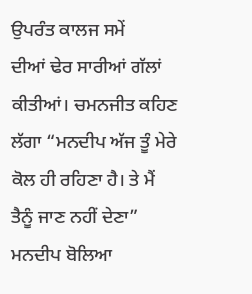ਉਪਰੰਤ ਕਾਲਜ ਸਮੇਂ
ਦੀਆਂ ਢੇਰ ਸਾਰੀਆਂ ਗੱਲਾਂ ਕੀਤੀਆਂ। ਚਮਨਜੀਤ ਕਹਿਣ ਲੱਗਾ “ਮਨਦੀਪ ਅੱਜ ਤੂੰ ਮੇਰੇ
ਕੋਲ ਹੀ ਰਹਿਣਾ ਹੈ। ਤੇ ਮੈਂ ਤੈਨੂੰ ਜਾਣ ਨਹੀਂ ਦੇਣਾ” ਮਨਦੀਪ ਬੋਲਿਆ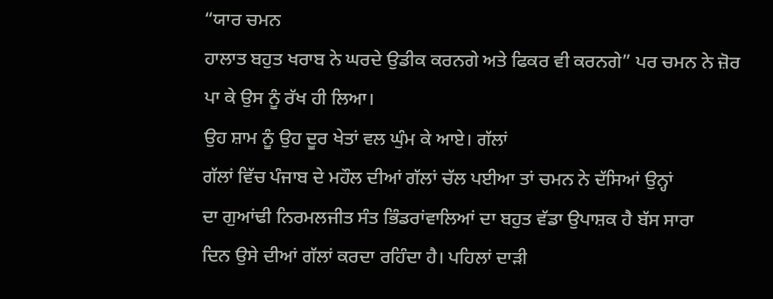“ਯਾਰ ਚਮਨ
ਹਾਲਾਤ ਬਹੁਤ ਖਰਾਬ ਨੇ ਘਰਦੇ ਉਡੀਕ ਕਰਨਗੇ ਅਤੇ ਫਿਕਰ ਵੀ ਕਰਨਗੇ” ਪਰ ਚਮਨ ਨੇ ਜ਼ੋਰ
ਪਾ ਕੇ ਉਸ ਨੂੰ ਰੱਖ ਹੀ ਲਿਆ।
ਉਹ ਸ਼ਾਮ ਨੂੰ ਉਹ ਦੂਰ ਖੇਤਾਂ ਵਲ ਘੁੰਮ ਕੇ ਆਏ। ਗੱਲਾਂ
ਗੱਲਾਂ ਵਿੱਚ ਪੰਜਾਬ ਦੇ ਮਹੌਲ ਦੀਆਂ ਗੱਲਾਂ ਚੱਲ ਪਈਆ ਤਾਂ ਚਮਨ ਨੇ ਦੱਸਿਆਂ ਉਨ੍ਹਾਂ
ਦਾ ਗੁਆਂਢੀ ਨਿਰਮਲਜੀਤ ਸੰਤ ਭਿੰਡਰਾਂਵਾਲਿਆਂ ਦਾ ਬਹੁਤ ਵੱਡਾ ਉਪਾਸ਼ਕ ਹੈ ਬੱਸ ਸਾਰਾ
ਦਿਨ ਉਸੇ ਦੀਆਂ ਗੱਲਾਂ ਕਰਦਾ ਰਹਿੰਦਾ ਹੈ। ਪਹਿਲਾਂ ਦਾੜੀ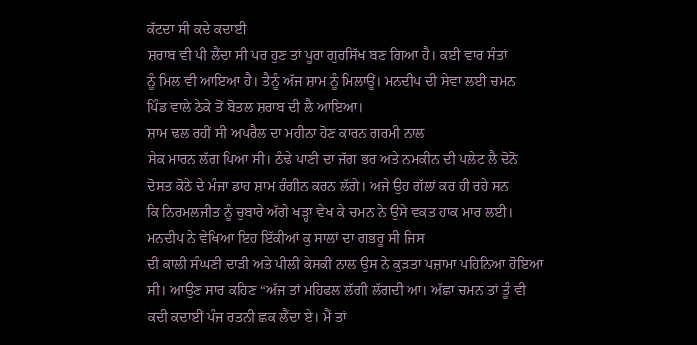ਕੱਟਦਾ ਸੀ ਕਦੇ ਕਦਾਈ
ਸ਼ਰਾਬ ਵੀ ਪੀ ਲੈਂਦਾ ਸੀ ਪਰ ਹੁਣ ਤਾਂ ਪੂਰਾ ਗੁਰਸਿੱਖ ਬਣ ਗਿਆ ਹੈ। ਕਈ ਵਾਰ ਸੰਤਾਂ
ਨੂੰ ਮਿਲ ਵੀ ਆਇਆ ਹੈ। ਤੈਨੂੰ ਅੱਜ ਸ਼ਾਮ ਨੂੰ ਮਿਲਾਊਂ। ਮਨਦੀਪ ਦੀ ਸੇਵਾ ਲਈ ਚਮਨ
ਪਿੰਡ ਵਾਲੇ ਠੇਕੇ ਤੋਂ ਬੋਤਲ ਸ਼ਰਾਬ ਦੀ ਲੈ ਆਇਆ।
ਸ਼ਾਮ ਢਲ ਰਹੀਂ ਸੀ ਅਪਰੈਲ ਦਾ ਮਹੀਨਾ ਹੋਣ ਕਾਰਨ ਗਰਮੀ ਨਾਲ
ਸੇਕ ਮਾਰਨ ਲੱਗ ਪਿਆ ਸੀ। ਠੰਢੇ ਪਾਣੀ ਦਾ ਜੱਗ ਭਰ ਅਤੇ ਨਮਕੀਨ ਦੀ ਪਲੇਟ ਲੈ ਦੋਨੋ
ਦੋਸਤ ਕੋਠੇ ਦੇ ਮੰਜਾ ਡਾਹ ਸ਼ਾਮ ਰੰਗੀਨ ਕਰਨ ਲੱਗੇ। ਅਜੇ ਉਹ ਗੱਲਾਂ ਕਰ ਹੀ ਰਹੇ ਸਨ
ਕਿ ਨਿਰਮਲਜੀਤ ਨੂੰ ਚੁਬਾਰੇ ਅੱਗੇ ਖੜ੍ਹਾ ਵੇਖ ਕੇ ਚਮਨ ਨੇ ਉਸੇ ਵਕਤ ਹਾਕ ਮਾਰ ਲਈ।
ਮਨਦੀਪ ਨੇ ਵੇਖਿਆ ਇਹ ਇੱਕੀਆਂ ਕੁ ਸਾਲਾਂ ਦਾ ਗਭਰੂ ਸੀ ਜਿਸ
ਦੀ ਕਾਲੀ ਸੰਘਣੀ ਦਾੜੀ ਅਤੇ ਪੀਲੀ ਕੇਸਕੀ ਨਾਲ ਉਸ ਨੇ ਕੁੜਤਾ ਪਜ਼ਾਮਾ ਪਹਿਨਿਆ ਹੋਇਆ
ਸੀ। ਆਉਣ ਸਾਰ ਕਹਿਣ “ਅੱਜ ਤਾਂ ਮਹਿਫਲ ਲੱਗੀ ਲੱਗਦੀ ਆ। ਅੱਛਾ ਚਮਨ ਤਾਂ ਤੂੰ ਵੀ
ਕਦੀ ਕਦਾਈਂ ਪੰਜ ਰਤਨੀ ਛਕ ਲੈਂਦਾ ਏ। ਮੈਂ ਤਾਂ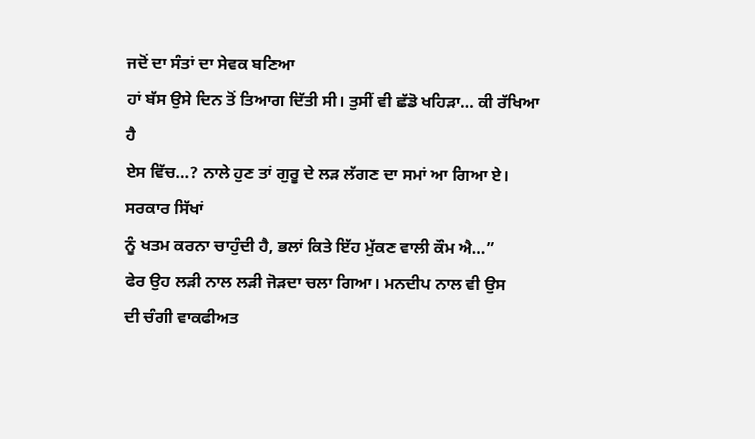ਜਦੋਂ ਦਾ ਸੰਤਾਂ ਦਾ ਸੇਵਕ ਬਣਿਆ
ਹਾਂ ਬੱਸ ਉਸੇ ਦਿਨ ਤੋਂ ਤਿਆਗ ਦਿੱਤੀ ਸੀ। ਤੁਸੀਂ ਵੀ ਛੱਡੋ ਖਹਿੜਾ… ਕੀ ਰੱਖਿਆ ਹੈ
ਏਸ ਵਿੱਚ…? ਨਾਲੇ ਹੁਣ ਤਾਂ ਗੁਰੂ ਦੇ ਲੜ ਲੱਗਣ ਦਾ ਸਮਾਂ ਆ ਗਿਆ ਏ। ਸਰਕਾਰ ਸਿੱਖਾਂ
ਨੂੰ ਖਤਮ ਕਰਨਾ ਚਾਹੁੰਦੀ ਹੈ, ਭਲਾਂ ਕਿਤੇ ਇੱਹ ਮੁੱਕਣ ਵਾਲੀ ਕੌਮ ਐ…”
ਫੇਰ ਉਹ ਲੜੀ ਨਾਲ ਲੜੀ ਜੋੜਦਾ ਚਲਾ ਗਿਆ। ਮਨਦੀਪ ਨਾਲ ਵੀ ਉਸ
ਦੀ ਚੰਗੀ ਵਾਕਫੀਅਤ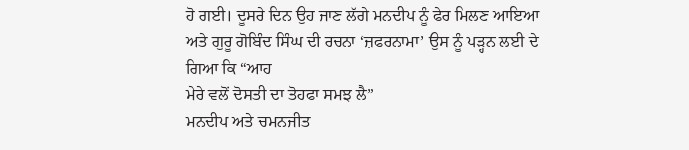ਹੋ ਗਈ। ਦੂਸਰੇ ਦਿਨ ਉਹ ਜਾਣ ਲੱਗੇ ਮਨਦੀਪ ਨੂੰ ਫੇਰ ਮਿਲਣ ਆਇਆ
ਅਤੇ ਗੁਰੂ ਗੋਬਿੰਦ ਸਿੰਘ ਦੀ ਰਚਨਾ ‘ਜ਼ਫਰਨਾਮਾ’ ਉਸ ਨੂੰ ਪੜ੍ਹਨ ਲਈ ਦੇ ਗਿਆ ਕਿ “ਆਹ
ਮੇਰੇ ਵਲੋਂ ਦੋਸਤੀ ਦਾ ਤੋਹਫਾ ਸਮਝ ਲੈ”
ਮਨਦੀਪ ਅਤੇ ਚਮਨਜੀਤ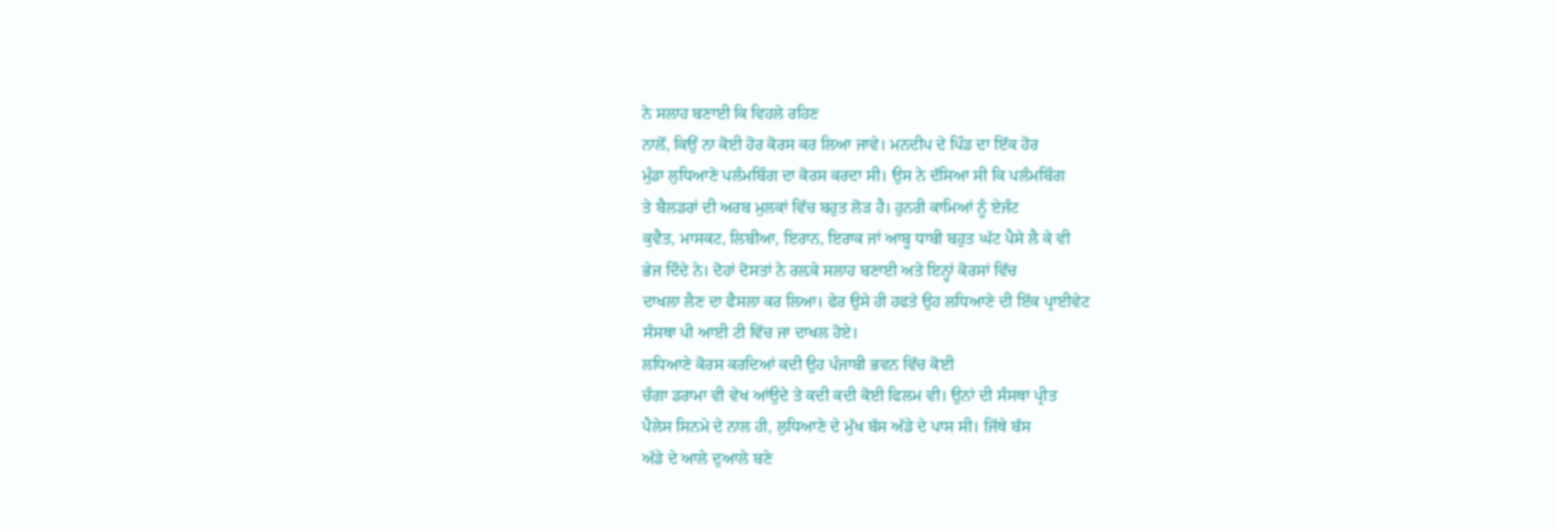ਨੇ ਸਲਾਹ ਬਣਾਈ ਕਿ ਵਿਹਲੇ ਰਹਿਣ
ਨਾਲੋਂ, ਕਿਉਂ ਨਾ ਕੋਈ ਹੋਰ ਕੋਰਸ ਕਰ ਲਿਆ ਜਾਵੇ। ਮਨਦੀਪ ਦੇ ਪਿੰਡ ਦਾ ਇੱਕ ਹੋਰ
ਮੁੰਡਾ ਲੁਧਿਆਣੇ ਪਲੰਮਬਿੰਗ ਦਾ ਕੋਰਸ ਕਰਦਾ ਸੀ। ਉਸ ਨੇ ਦੱਸਿਆ ਸੀ ਕਿ ਪਲੰਮਬਿੰਗ
ਤੇ ਬੈਲਡਰਾਂ ਦੀ ਅਰਬ ਮੁਲਕਾਂ ਵਿੱਚ ਬਹੁਤ ਲੋੜ ਹੈ। ਹੁਨਰੀ ਕਾਮਿਆਂ ਨੂੰ ਏਜੰਟ
ਕੁਵੈਤ, ਮਾਸਕਟ, ਲਿਬੀਆ, ਇਰਾਨ, ਇਰਾਕ ਜਾਂ ਆਬੂ ਧਾਬੀ ਬਹੁਤ ਘੱਟ ਪੈਸੇ ਲੈ ਕੇ ਵੀ
ਭੇਜ ਦਿੰਦੇ ਨੇ। ਦੋਹਾਂ ਦੋਸਤਾਂ ਨੇ ਰਲ਼ਕੇ ਸਲਾਹ ਬਣਾਈ ਅਤੇ ਇਨ੍ਹਾਂ ਕੋਰਸਾਂ ਵਿੱਚ
ਦਾਖਲਾ ਲੈਣ ਦਾ ਫੈਸਲਾ ਕਰ ਲਿਆ। ਫੇਰ ਉਸੇ ਹੀ ਹਫਤੇ ਉਹ ਲਧਿਆਣੇ ਦੀ ਇੱਕ ਪ੍ਰਾਈਵੇਟ
ਸੰਸਥਾ ਪੀ ਆਈ ਟੀ ਵਿੱਚ ਜਾ ਦਾਖਲ ਹੋਏ।
ਲਧਿਆਣੇ ਕੋਰਸ ਕਰਦਿਆਂ ਕਦੀ ਉਹ ਪੰਜਾਬੀ ਭਵਨ ਵਿੱਚ ਕੋਈ
ਚੰਗਾ ਡਰਾਮਾ ਵੀ ਵੇਖ ਆਂਉਦੇ ਤੇ ਕਦੀ ਕਦੀ ਕੋਈ ਫਿਲਮ ਵੀ। ਉਨਾਂ ਦੀ ਸੰਸਥਾ ਪ੍ਰੀਤ
ਪੈਲੇਸ ਸਿਨਮੇ ਦੇ ਨਾਲ ਹੀ, ਲੁਧਿਆਣੇ ਦੇ ਮੁੱਖ ਬੱਸ ਅੱਡੇ ਦੇ ਪਾਸ ਸੀ। ਜਿੱਥੇ ਬੱਸ
ਅੱਡੇ ਦੇ ਆਲੇ ਦੁਆਲੇ ਬਣੇ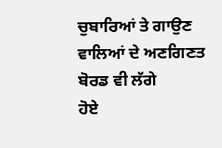ਚੁਬਾਰਿਆਂ ਤੇ ਗਾਉਣ ਵਾਲਿਆਂ ਦੇ ਅਣਗਿਣਤ ਬੋਰਡ ਵੀ ਲੱਗੇ
ਹੋਏ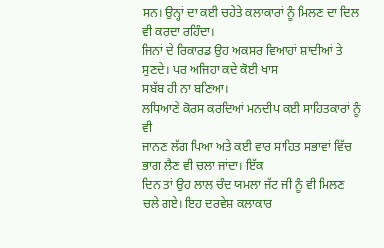ਸਨ। ਉਨ੍ਹਾਂ ਦਾ ਕਈ ਚਹੇਤੇ ਕਲਾਕਾਰਾਂ ਨੂੰ ਮਿਲਣ ਦਾ ਦਿਲ ਵੀ ਕਰਦਾ ਰਹਿੰਦਾ।
ਜਿਨਾਂ ਦੇ ਰਿਕਾਰਡ ਉਹ ਅਕਸਰ ਵਿਆਹਾਂ ਸ਼ਾਦੀਆਂ ਤੇ ਸੁਣਦੇ। ਪਰ ਅਜਿਹਾ ਕਦੇ ਕੋਈ ਖਾਸ
ਸਬੱਬ ਹੀ ਨਾ ਬਣਿਆ।
ਲਧਿਆਣੇ ਕੋਰਸ ਕਰਦਿਆਂ ਮਨਦੀਪ ਕਈ ਸਾਹਿਤਕਾਰਾਂ ਨੂੰ ਵੀ
ਜਾਨਣ ਲੱਗ ਪਿਆ ਅਤੇ ਕਈ ਵਾਰ ਸਾਹਿਤ ਸਭਾਵਾਂ ਵਿੱਚ ਭਾਗ ਲੈਣ ਵੀ ਚਲਾ ਜਾਂਦਾ। ਇੱਕ
ਦਿਨ ਤਾਂ ਉਹ ਲਾਲ ਚੰਦ ਯਮਲਾ ਜੱਟ ਜੀ ਨੂੰ ਵੀ ਮਿਲਣ ਚਲੇ ਗਏ। ਇਹ ਦਰਵੇਸ਼ ਕਲਾਕਾਰ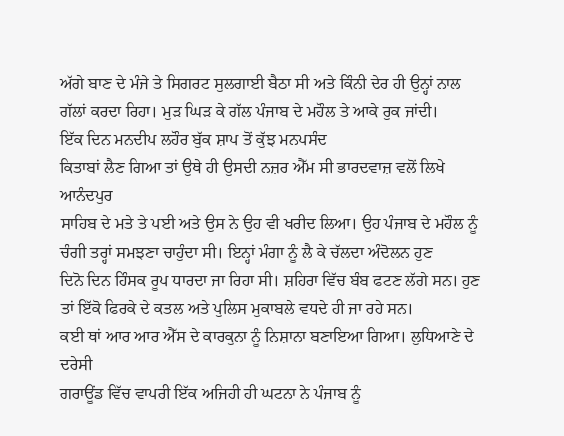ਅੱਗੇ ਬਾਣ ਦੇ ਮੰਜੇ ਤੇ ਸਿਗਰਟ ਸੁਲਗਾਈ ਬੈਠਾ ਸੀ ਅਤੇ ਕਿੰਨੀ ਦੇਰ ਹੀ ਉਨ੍ਹਾਂ ਨਾਲ
ਗੱਲਾਂ ਕਰਦਾ ਰਿਹਾ। ਮੁੜ ਘਿੜ ਕੇ ਗੱਲ ਪੰਜਾਬ ਦੇ ਮਹੌਲ ਤੇ ਆਕੇ ਰੁਕ ਜਾਂਦੀ।
ਇੱਕ ਦਿਨ ਮਨਦੀਪ ਲਹੌਰ ਬੁੱਕ ਸ਼ਾਪ ਤੋਂ ਕੁੱਝ ਮਨਪਸੰਦ
ਕਿਤਾਬਾਂ ਲੈਣ ਗਿਆ ਤਾਂ ਉਥੇ ਹੀ ਉਸਦੀ ਨਜ਼ਰ ਐੱਮ ਸੀ ਭਾਰਦਵਾਜ਼ ਵਲੋਂ ਲਿਖੇ ਆਨੰਦਪੁਰ
ਸਾਹਿਬ ਦੇ ਮਤੇ ਤੇ ਪਈ ਅਤੇ ਉਸ ਨੇ ਉਹ ਵੀ ਖਰੀਦ ਲਿਆ। ਉਹ ਪੰਜਾਬ ਦੇ ਮਹੌਲ ਨੂੰ
ਚੰਗੀ ਤਰ੍ਹਾਂ ਸਮਝਣਾ ਚਾਹੁੰਦਾ ਸੀ। ਇਨ੍ਹਾਂ ਮੰਗਾ ਨੂੰ ਲੈ ਕੇ ਚੱਲਦਾ ਅੰਦੋਲਨ ਹੁਣ
ਦਿਨੋ ਦਿਨ ਹਿੰਸਕ ਰੂਪ ਧਾਰਦਾ ਜਾ ਰਿਹਾ ਸੀ। ਸ਼ਹਿਰਾ ਵਿੱਚ ਬੰਬ ਫਟਣ ਲੱਗੇ ਸਨ। ਹੁਣ
ਤਾਂ ਇੱਕੋ ਫਿਰਕੇ ਦੇ ਕਤਲ ਅਤੇ ਪੁਲਿਸ ਮੁਕਾਬਲੇ ਵਧਦੇ ਹੀ ਜਾ ਰਹੇ ਸਨ।
ਕਈ ਥਾਂ ਆਰ ਆਰ ਐੱਸ ਦੇ ਕਾਰਕੁਨਾ ਨੂੰ ਨਿਸ਼ਾਨਾ ਬਣਾਇਆ ਗਿਆ। ਲੁਧਿਆਣੇ ਦੇ ਦਰੇਸੀ
ਗਰਾਊਂਡ ਵਿੱਚ ਵਾਪਰੀ ਇੱਕ ਅਜਿਹੀ ਹੀ ਘਟਨਾ ਨੇ ਪੰਜਾਬ ਨੂੰ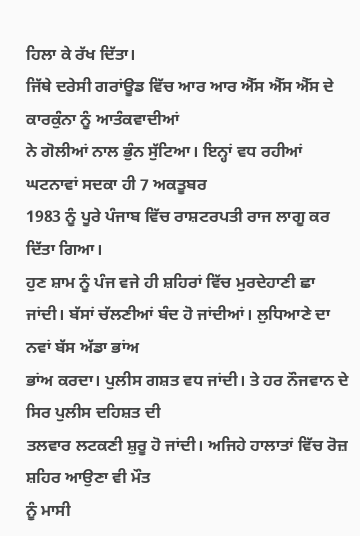ਹਿਲਾ ਕੇ ਰੱਖ ਦਿੱਤਾ।
ਜਿੱਥੇ ਦਰੇਸੀ ਗਰਾਂਊਡ ਵਿੱਚ ਆਰ ਆਰ ਐੱਸ ਐੱਸ ਐੱਸ ਦੇ ਕਾਰਕੁੰਨਾ ਨੂੰ ਆਤੰਕਵਾਦੀਆਂ
ਨੇ ਗੋਲੀਆਂ ਨਾਲ ਭੁੰਨ ਸੁੱਟਿਆ। ਇਨ੍ਹਾਂ ਵਧ ਰਹੀਆਂ ਘਟਨਾਵਾਂ ਸਦਕਾ ਹੀ 7 ਅਕਤੂਬਰ
1983 ਨੂੰ ਪੂਰੇ ਪੰਜਾਬ ਵਿੱਚ ਰਾਸ਼ਟਰਪਤੀ ਰਾਜ ਲਾਗੂ ਕਰ ਦਿੱਤਾ ਗਿਆ।
ਹੁਣ ਸ਼ਾਮ ਨੂੰ ਪੰਜ ਵਜੇ ਹੀ ਸ਼ਹਿਰਾਂ ਵਿੱਚ ਮੁਰਦੇਹਾਣੀ ਛਾ
ਜਾਂਦੀ। ਬੱਸਾਂ ਚੱਲਣੀਆਂ ਬੰਦ ਹੋ ਜਾਂਦੀਆਂ। ਲੁਧਿਆਣੇ ਦਾ ਨਵਾਂ ਬੱਸ ਅੱਡਾ ਭਾਂਅ
ਭਾਂਅ ਕਰਦਾ। ਪੁਲੀਸ ਗਸ਼ਤ ਵਧ ਜਾਂਦੀ। ਤੇ ਹਰ ਨੌਜਵਾਨ ਦੇ ਸਿਰ ਪੁਲੀਸ ਦਹਿਸ਼ਤ ਦੀ
ਤਲਵਾਰ ਲਟਕਣੀ ਸ਼ੁਰੂ ਹੋ ਜਾਂਦੀ। ਅਜਿਹੇ ਹਾਲਾਤਾਂ ਵਿੱਚ ਰੋਜ਼ ਸ਼ਹਿਰ ਆਉਣਾ ਵੀ ਮੌਤ
ਨੂੰ ਮਾਸੀ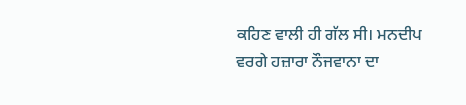ਕਹਿਣ ਵਾਲੀ ਹੀ ਗੱਲ ਸੀ। ਮਨਦੀਪ ਵਰਗੇ ਹਜ਼ਾਰਾ ਨੌਜਵਾਨਾ ਦਾ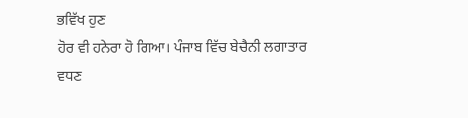ਭਵਿੱਖ ਹੁਣ
ਹੋਰ ਵੀ ਹਨੇਰਾ ਹੋ ਗਿਆ। ਪੰਜਾਬ ਵਿੱਚ ਬੇਚੈਨੀ ਲਗਾਤਾਰ ਵਧਣ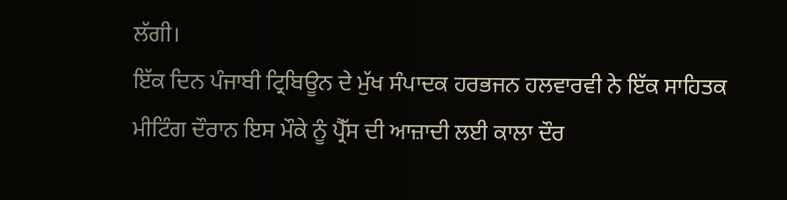ਲੱਗੀ।
ਇੱਕ ਦਿਨ ਪੰਜਾਬੀ ਟ੍ਰਿਬਿਊਨ ਦੇ ਮੁੱਖ ਸੰਪਾਦਕ ਹਰਭਜਨ ਹਲਵਾਰਵੀ ਨੇ ਇੱਕ ਸਾਹਿਤਕ
ਮੀਟਿੰਗ ਦੌਰਾਨ ਇਸ ਮੌਕੇ ਨੂੰ ਪ੍ਰੈੱਸ ਦੀ ਆਜ਼ਾਦੀ ਲਈ ਕਾਲਾ ਦੌਰ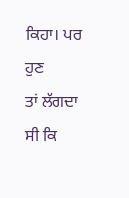ਕਿਹਾ। ਪਰ ਹੁਣ
ਤਾਂ ਲੱਗਦਾ ਸੀ ਕਿ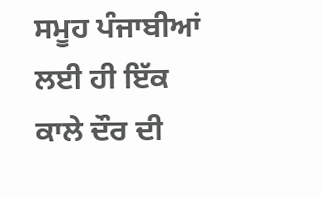ਸਮੂਹ ਪੰਜਾਬੀਆਂ ਲਈ ਹੀ ਇੱਕ ਕਾਲੇ ਦੌਰ ਦੀ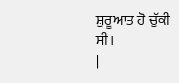ਸ਼ੁਰੂਆਤ ਹੋ ਚੁੱਕੀ
ਸੀ।
|